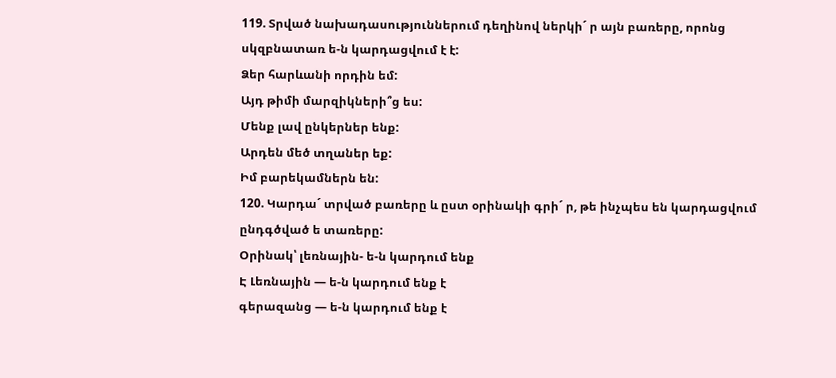119. Տրված նախադասություններում դեղինով ներկի´ ր այն բառերը, որոնց սկզբնատառ ե-ն կարդացվում է է:
Ձեր հարևանի որդին եմ:
Այդ թիմի մարզիկների՞ց ես:
Մենք լավ ընկերներ ենք:
Արդեն մեծ տղաներ եք:
Իմ բարեկամներն են:
120. Կարդա´ տրված բառերը և ըստ օրինակի գրի´ ր, թե ինչպես են կարդացվում ընդգծված ե տառերը:
Օրինակ՝ լեռնային- ե-ն կարդում ենք
Է Լեռնային — ե-ն կարդում ենք է
գերազանց — ե-ն կարդում ենք է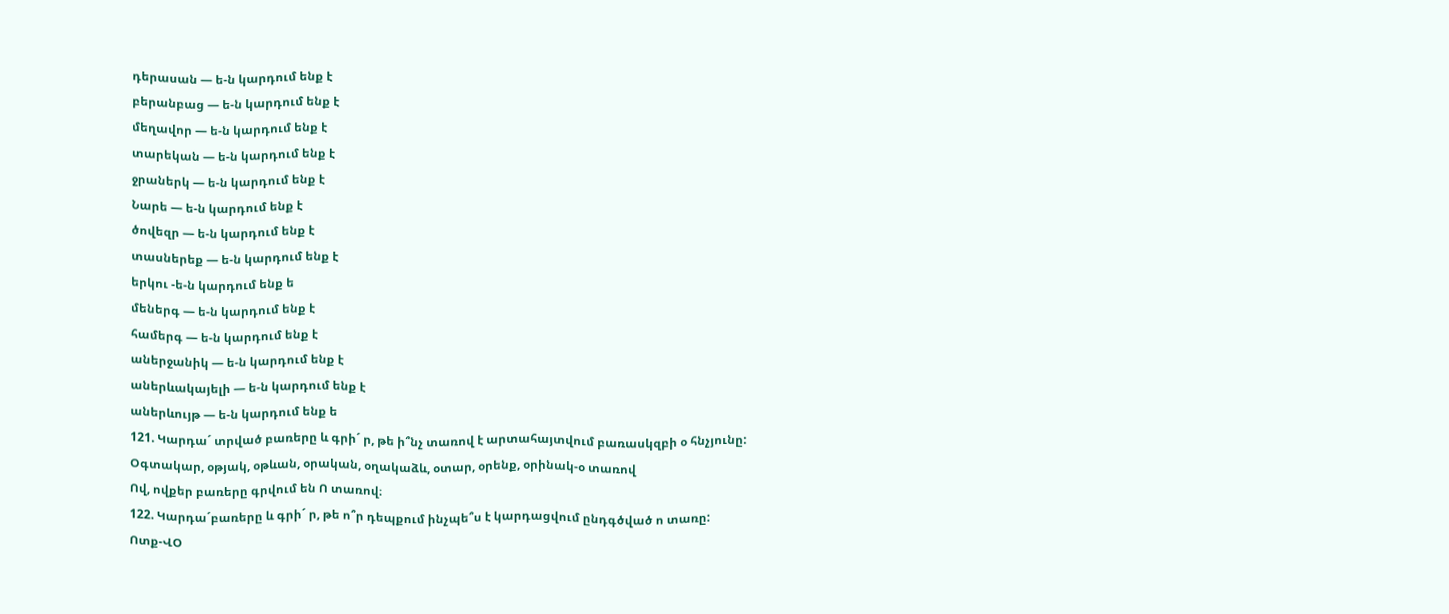դերասան — ե-ն կարդում ենք է
բերանբաց — ե-ն կարդում ենք է
մեղավոր — ե-ն կարդում ենք է
տարեկան — ե-ն կարդում ենք է
ջրաներկ — ե-ն կարդում ենք է
Նարե — ե-ն կարդում ենք է
ծովեզր — ե-ն կարդում ենք է
տասներեք — ե-ն կարդում ենք է
երկու -ե-ն կարդում ենք ե
մեներգ — ե-ն կարդում ենք է
համերգ — ե-ն կարդում ենք է
աներջանիկ — ե-ն կարդում ենք է
աներևակայելի — ե-ն կարդում ենք է
աներևույթ — ե-ն կարդում ենք ե
121. Կարդա´ տրված բառերը և գրի´ ր, թե ի՞նչ տառով է արտահայտվում բառասկզբի օ հնչյունը:
Օգտակար, օթյակ, օթևան, օրական, օղակաձև, օտար, օրենք, օրինակ-օ տառով
Ով, ովքեր բառերը գրվում են Ո տառով։
122. Կարդա´բառերը և գրի´ ր, թե ո՞ր դեպքում ինչպե՞ս է կարդացվում ընդգծված ո տառը:
Ոտք-ՎՕ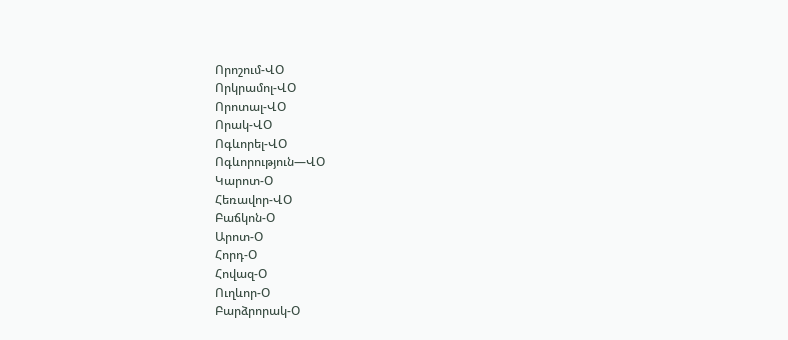Որոշում-ՎՕ
Որկրամոլ-ՎՕ
Որոտալ-ՎՕ
Որակ-ՎՕ
Ոգևորել-ՎՕ
Ոգևորություն—ՎՕ
Կարոտ-Օ
Հեռավոր-ՎՕ
Բաճկոն-Օ
Արոտ-Օ
Հորդ-Օ
Հովազ-Օ
Ուղևոր-Օ
Բարձրորակ-Օ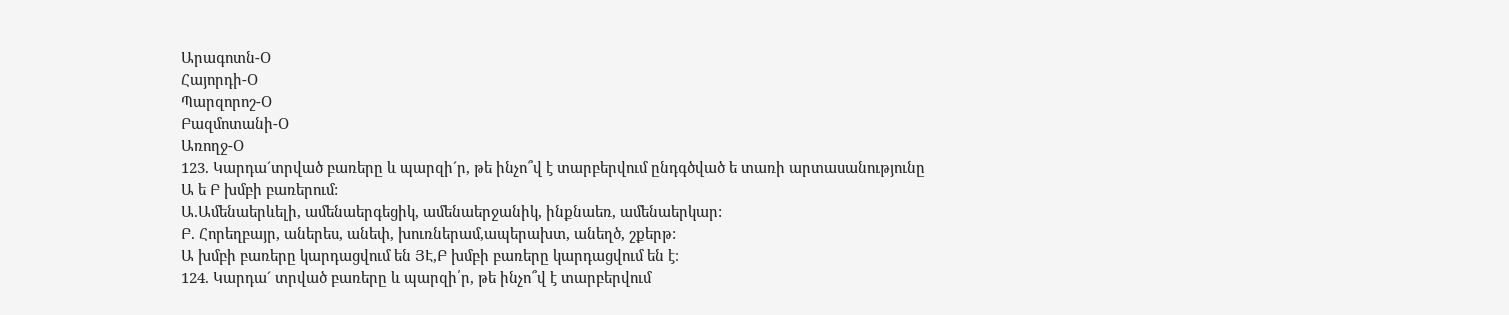Արագոտն-Օ
Հայորդի-Օ
Պարզորոշ-Օ
Բազմոտանի-Օ
Առողջ-Օ
123. Կարդա´տրված բառերը և պարզի´ր, թե ինչո՞վ է տարբերվում ընդգծված ե տառի արտասանությունը Ա ե Բ խմբի բառերում:
Ա.Ամենաերևելի, ամենաերգեցիկ, ամենաերջանիկ, ինքնաեռ, ամենաերկար:
Բ. Հորեղբայր, աներես, անեփ, խուռներամ,ապերախտ, անեղծ, շքերթ:
Ա խմբի բառերը կարդացվում են ՅԷ,Բ խմբի բառերը կարդացվում են է։
124. Կարդա´ տրված բառերը և պարզի՛ր, թե ինչո՞վ է տարբերվում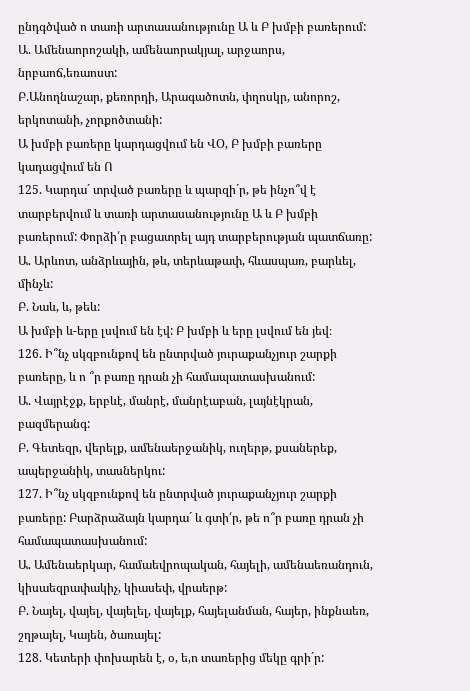ընդգծված ո տառի արտասանությունը Ա և Բ խմբի բառերում:
Ա. Ամենաորոշակի, ամենաորակյալ, արջաորս, նրբաոճ,եռաոստ:
Բ.Անողնաշար, քեռորդի, Արագածոտն, փղոսկր, անորոշ, երկոտանի, չորքոծտանի:
Ա խմբի բառերը կարդացվում են ՎՕ, Բ խմբի բառերը կադացվում են Ո
125. Կարդա´ տրված բառերը և պարզի´ր, թե ինչո՞վ է տարբերվում և տառի արտասանությունը Ա և Բ խմբի բառերում: Փորձի՛ր բացատրել այդ տարբերության պատճառը:
Ա. Արևոտ, անձրևային, թև, տերևաթափ, հևասպառ, բարևել, մինչև:
Բ. Նաև, և, թեև:
Ա խմբի և-երը լսվում են էվ: Բ խմբի և երը լսվում են յեվ։
126. Ի՞նչ սկզբունքով են ընտրված յուրաքանչյուր շարքի բառերը, և ո ՞ր բառը դրան չի համապատասխանում:
Ա. Վայրէջք, երբևէ, մանրէ, մանրէաբան, լայնէկրան, բազմերանգ:
Բ. Գետեզր, վերելք, ամենաերջանիկ, ուղերթ, քսաներեք, ապերջանիկ, տասներկու:
127. Ի՞նչ սկզբունքով են ընտրված յուրաքանչյուր շարքի բառերը: Բարձրաձայն կարդա´ և գտի՛ր, թե ո՞ր բառը դրան չի համապատասխանում:
Ա. Ամենաերկար, համաեվրոպական, հայելի, ամենաեռանդուն, կիսաեզրափակիչ, կիասեփ, վրաերթ:
Բ. Նայել, վայել, վայելել, վայելք, հայելանման, հայեր, ինքնաեռ, շղթայել, Կայեն, ծառայել:
128. Կետերի փոխարեն է, օ, ե,ո տառերից մեկը գրի´ր: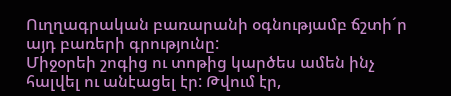Ուղղագրական բառարանի օգնությամբ ճշտի´ր այդ բառերի գրությունը:
Միջօրեի շոգից ու տոթից կարծես ամեն ինչ հալվել ու անէացել էր: Թվում էր,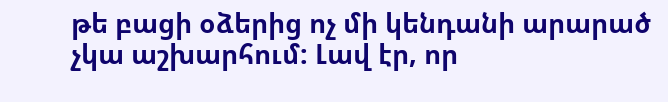թե բացի օձերից ոչ մի կենդանի արարած չկա աշխարհում: Լավ էր, որ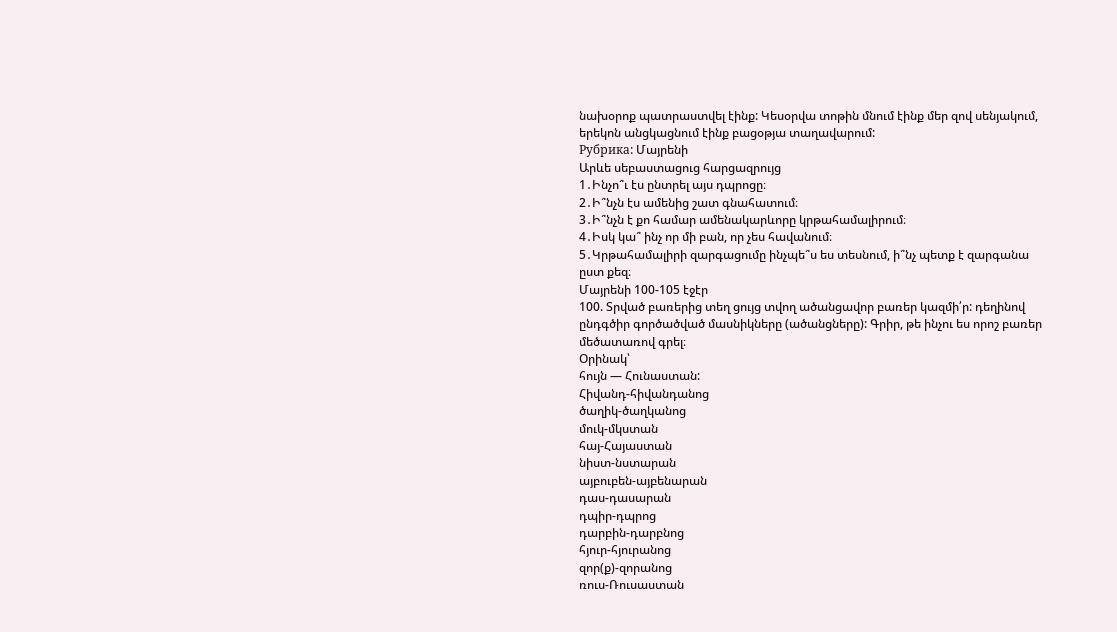նախօրոք պատրաստվել էինք: Կեսօրվա տոթին մնում էինք մեր զով սենյակում, երեկոն անցկացնում էինք բացօթյա տաղավարում:
Рубрика: Մայրենի
Արևե սեբաստացուց հարցազրույց
1․Ինչո՞ւ էս ընտրել այս դպրոցը։
2․Ի՞նչն էս ամենից շատ գնահատում։
3․Ի՞նչն է քո համար ամենակարևորը կրթահամալիրում։
4․Իսկ կա՞ ինչ որ մի բան, որ չես հավանում։
5․Կրթահամալիրի զարգացումը ինչպե՞ս ես տեսնում, ի՞նչ պետք է զարգանա ըստ քեզ։
Մայրենի 100-105 էջէր
100. Տրված բառերից տեղ ցույց տվող ածանցավոր բառեր կազմի՛ր: դեղինով ընդգծիր գործածված մասնիկները (ածանցները): Գրիր, թե ինչու ես որոշ բառեր մեծատառով գրել։
Օրինակ՝
հույն — Հունաստան:
Հիվանդ-հիվանդանոց
ծաղիկ-ծաղկանոց
մուկ-մկստան
հայ-Հայաստան
նիստ-նստարան
այբուբեն-այբենարան
դաս-դասարան
դպիր-դպրոց
դարբին-դարբնոց
հյուր-հյուրանոց
զոր(ք)-զորանոց
ռուս-Ռուսաստան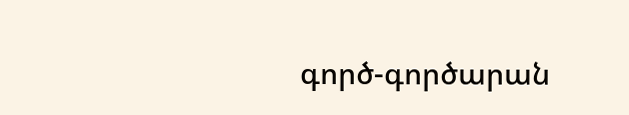գործ-գործարան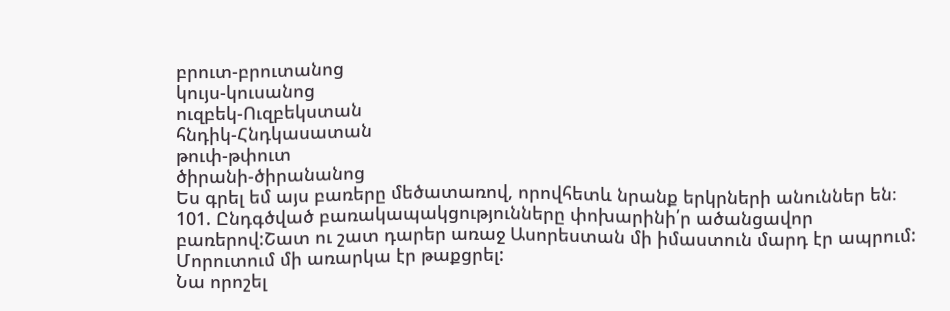բրուտ-բրուտանոց
կույս-կուսանոց
ուզբեկ-Ուզբեկստան
հնդիկ-Հնդկասատան
թուփ-թփուտ
ծիրանի-ծիրանանոց
Ես գրել եմ այս բառերը մեծատառով, որովհետև նրանք երկրների անուններ են։
101. Ընդգծված բառակապակցությունները փոխարինի՛ր ածանցավոր բառերով:Շատ ու շատ դարեր առաջ Ասորեստան մի իմաստուն մարդ էր ապրում:
Մորուտում մի առարկա էր թաքցրել:
Նա որոշել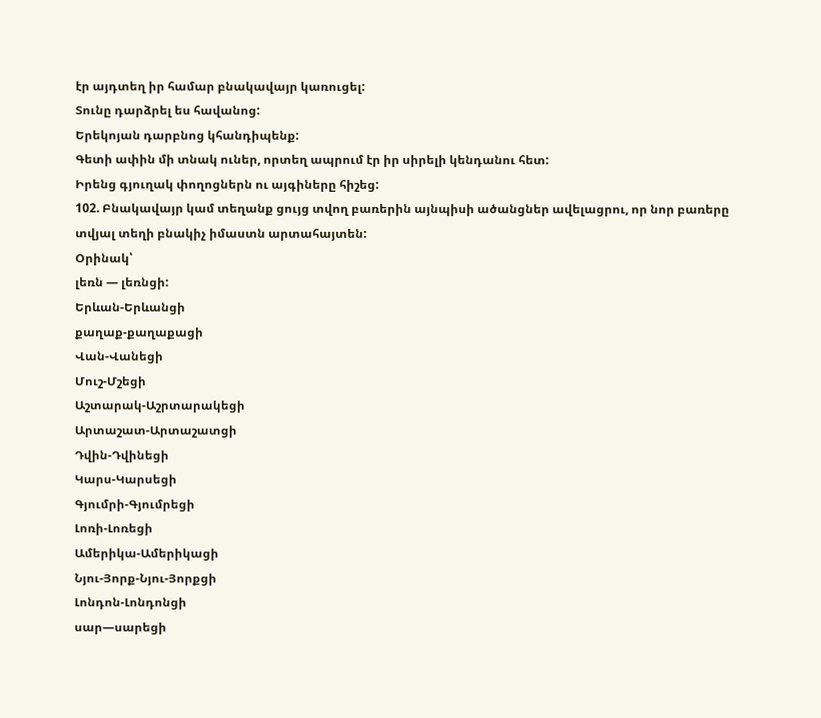էր այդտեղ իր համար բնակավայր կառուցել:
Տունը դարձրել ես հավանոց:
Երեկոյան դարբնոց կհանդիպենք:
Գետի ափին մի տնակ ուներ, որտեղ ապրում էր իր սիրելի կենդանու հետ:
Իրենց գյուղակ փողոցներն ու այգիները հիշեց:
102. Բնակավայր կամ տեղանք ցույց տվող բառերին այնպիսի ածանցներ ավելացրու, որ նոր բառերը տվյալ տեղի բնակիչ իմաստն արտահայտեն:
Օրինակ՝
լեռն — լեռնցի:
Երևան-Երևանցի
քաղաք-քաղաքացի
Վան-Վանեցի
Մուշ-Մշեցի
Աշտարակ-Աշրտարակեցի
Արտաշատ-Արտաշատցի
Դվին-Դվինեցի
Կարս-Կարսեցի
Գյումրի-Գյումրեցի
Լոռի-Լոռեցի
Ամերիկա-Ամերիկացի
Նյու-Յորք-Նյու-Յորքցի
Լոնդոն-Լոնդոնցի
սար—սարեցի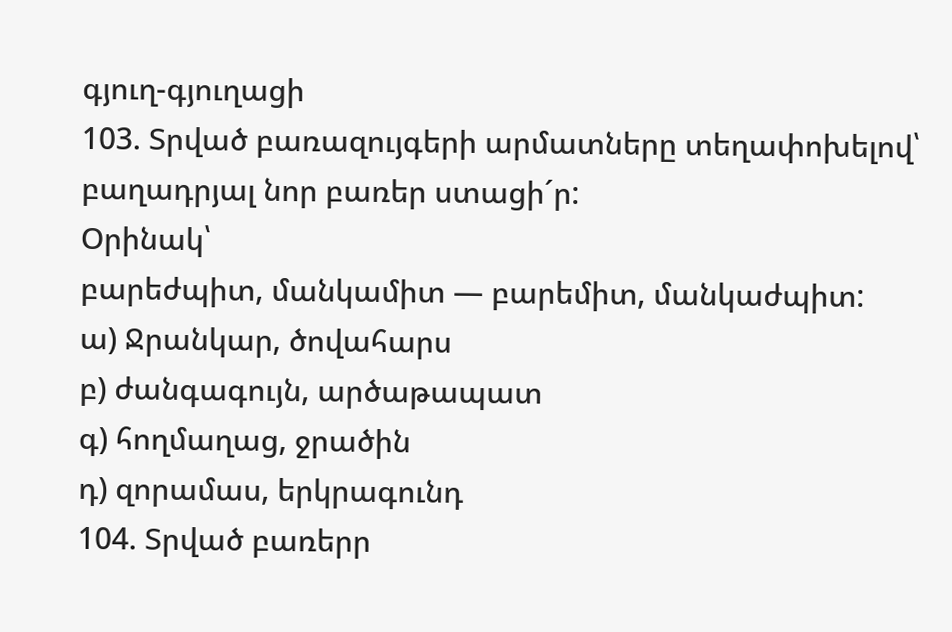գյուղ-գյուղացի
103. Տրված բառազույգերի արմատները տեղափոխելով՝ բաղադրյալ նոր բառեր ստացի´ր:
Օրինակ՝
բարեժպիտ, մանկամիտ — բարեմիտ, մանկաժպիտ:
ա) Ջրանկար, ծովահարս
բ) ժանգագույն, արծաթապատ
գ) հողմաղաց, ջրածին
դ) զորամաս, երկրագունդ
104. Տրված բառերր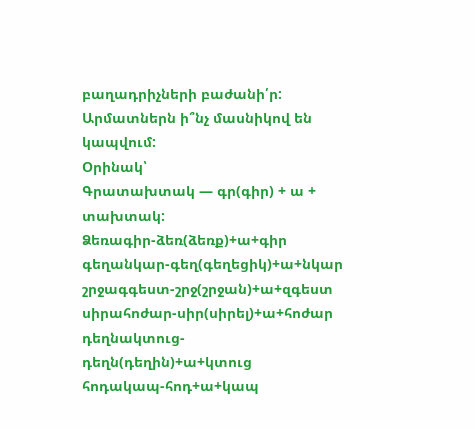բաղադրիչների բաժանի՛ր: Արմատներն ի՞նչ մասնիկով են կապվում:
Օրինակ՝
Գրատախտակ — գր(գիր) + ա + տախտակ:
Ձեռագիր-ձեռ(ձեռք)+ա+գիր
գեղանկար-գեղ(գեղեցիկ)+ա+նկար
շրջագգեստ-շրջ(շրջան)+ա+զգեստ
սիրահոժար-սիր(սիրել)+ա+հոժար
դեղնակտուց-դեղն(դեղին)+ա+կտուց
հոդակապ-հոդ+ա+կապ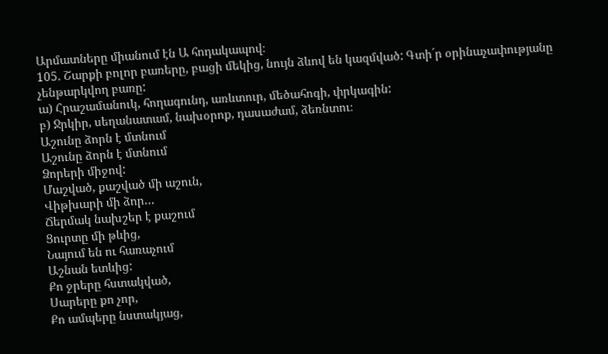Արմատները միանում էն Ա հոդակապով։
105. Շարքի բոլոր բառերը, բացի մեկից, նույն ձևով են կազմված: Գտի´ր օրինաչափությանը չենթարկվող բառը:
ա) Հրաշամանուկ, հողագունդ, առևտուր, մեծահոգի, փրկագին:
բ) Ջրկիր, սեղանատամ, նախօրոք, դասաժամ, ձեռնտու։
Աշունը ձորն է մտնում
Աշունը ձորն է մտնում
Ձորերի միջով:
Մաշված, քաշված մի աշուն,
Վիթխարի մի ձոր…
Ճերմակ նախշեր է քաշում
Ցուրտը մի թևից,
Նայում են ու հառաչում
Աշնան ետևից:
Քո ջրերը հստակված,
Սարերը քո չոր,
Քո ամպերը նստակյաց,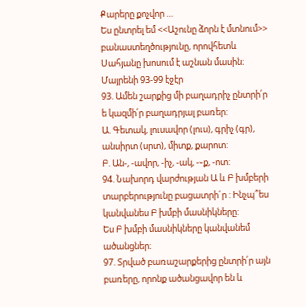Քարերը քոչվոր …
Ես ընտրել եմ <<Աշունը ձորն է մտնում>> բանաստեղծությունը, որովհետև Սահյանը խոսում է աշնան մասին։
Մայրենի 93-99 էջէր
93. Ամեն շարքից մի բաղադրիչ ընտրի՛ր ե կազմի՛ր բաղադրյալ բառեր:
Ա. Գետակ, լուսավոր (լուս), գրիչ (գր), անսիրտ (սրտ), միտք, քարոտ:
Բ. Ան-, -ավոր, -իչ, -ակ, -֊ք, -ոտ:
94. Նախորդ վարժության Ա և Բ խմբերի տարբերությունը բացատրի´ր : Ինչպ՞ես կանվանես Բ խմբի մասնիկները:
Ես Բ խմբի մասնիկները կանվանեմ ածանցներ։
97. Տրված բառաշարքերից ընտրի՛ր այն բառերը, որոնք ածանցավոր են և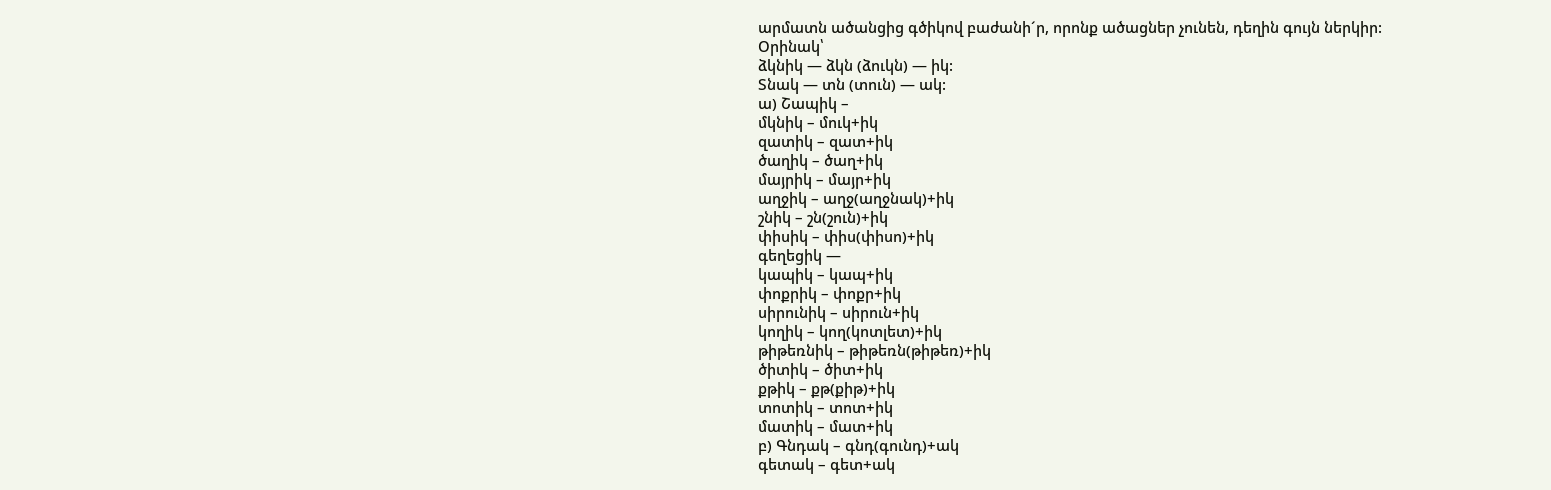արմատն ածանցից գծիկով բաժանի´ր, որոնք ածացներ չունեն, դեղին գույն ներկիր:
Օրինակ՝
ձկնիկ — ձկն (ձուկն) — իկ:
Տնակ — տն (տուն) — ակ:
ա) Շապիկ –
մկնիկ – մուկ+իկ
զատիկ – զատ+իկ
ծաղիկ – ծաղ+իկ
մայրիկ – մայր+իկ
աղջիկ – աղջ(աղջնակ)+իկ
շնիկ – շն(շուն)+իկ
փիսիկ – փիս(փիսո)+իկ
գեղեցիկ —
կապիկ – կապ+իկ
փոքրիկ – փոքր+իկ
սիրունիկ – սիրուն+իկ
կողիկ – կող(կոտլետ)+իկ
թիթեռնիկ – թիթեռն(թիթեռ)+իկ
ծիտիկ – ծիտ+իկ
քթիկ – քթ(քիթ)+իկ
տոտիկ – տոտ+իկ
մատիկ – մատ+իկ
բ) Գնդակ – գնդ(գունդ)+ակ
գետակ – գետ+ակ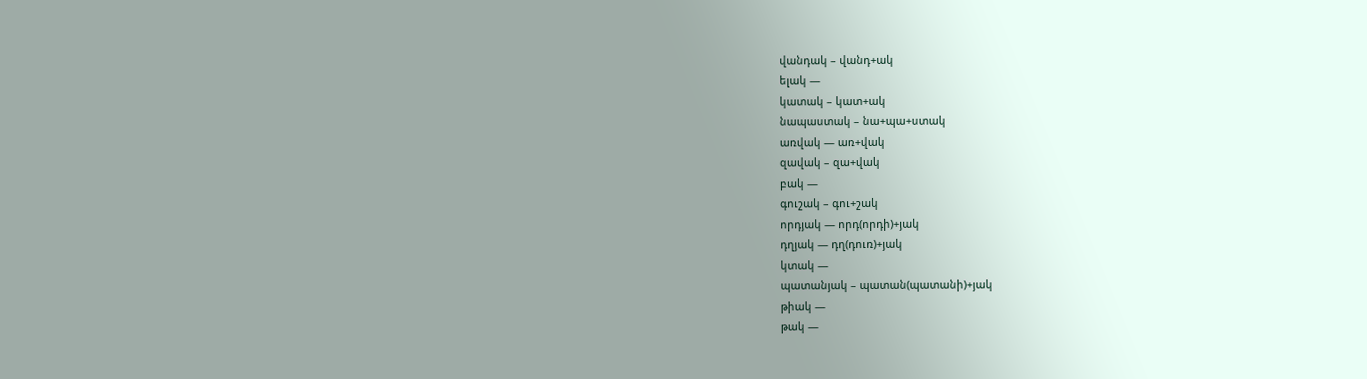վանդակ – վանդ+ակ
ելակ —
կատակ – կատ+ակ
նապաստակ – նա+պա+ստակ
առվակ — առ+վակ
զավակ – զա+վակ
բակ —
գուշակ – գու+շակ
որդյակ — որդ(որդի)+յակ
դղյակ — դղ(դուռ)+յակ
կտակ —
պատանյակ – պատան(պատանի)+յակ
թիակ —
թակ —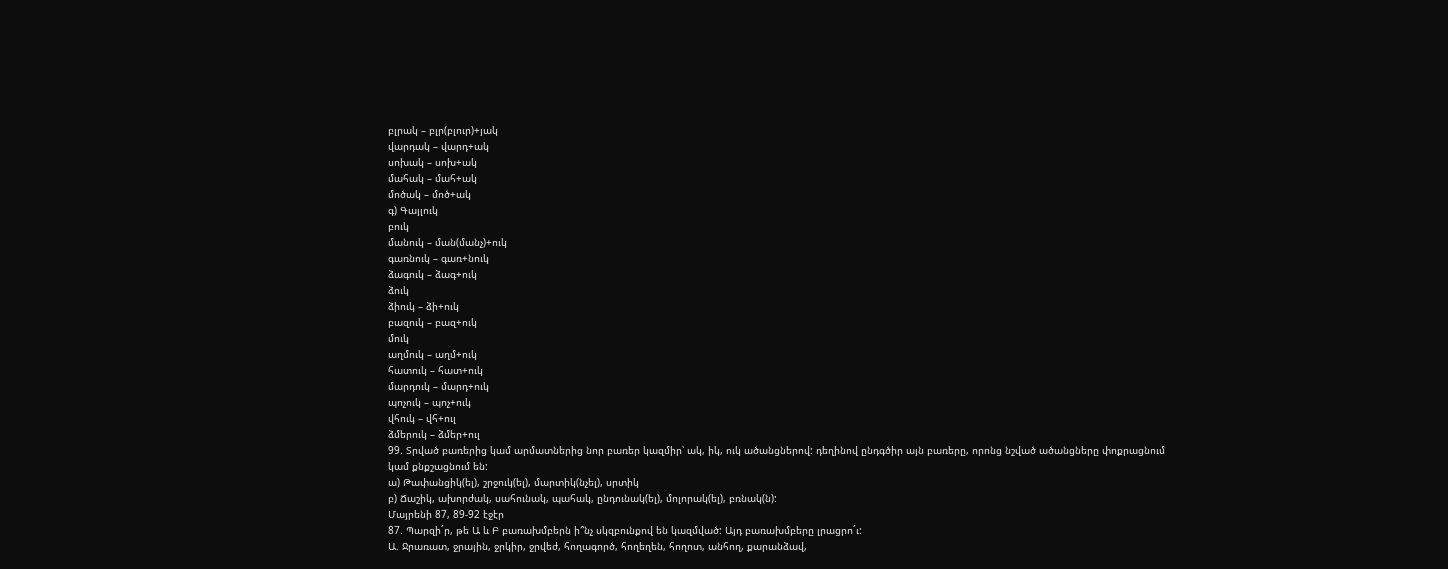բլրակ – բլր(բլուր)+յակ
վարդակ – վարդ+ակ
սոխակ – սոխ+ակ
մահակ – մահ+ակ
մոծակ – մոծ+ակ
գ) Գայլուկ
բուկ
մանուկ – ման(մանչ)+ուկ
գառնուկ – գառ+նուկ
ձագուկ – ձագ+ուկ
ձուկ
ձիուկ – ձի+ուկ
բազուկ – բազ+ուկ
մուկ
աղմուկ – աղմ+ուկ
հատուկ – հատ+ուկ
մարդուկ – մարդ+ուկ
պոչուկ – պոչ+ուկ
վհուկ – վհ+ուլ
ձմերուկ – ձմեր+ուլ
99. Տրված բառերից կամ արմատներից նոր բառեր կազմիր՝ ակ, իկ, ուկ ածանցներով: դեղինով ընդգծիր այն բառերը, որոնց նշված ածանցները փոքրացնում կամ քնքշացնում են:
ա) Թափանցիկ(ել), շրջուկ(ել), մարտիկ(նչել), սրտիկ
բ) Ճաշիկ, ախորժակ, սահունակ, պահակ, ընդունակ(ել), մոլորակ(ել), բռնակ(ն):
Մայրենի 87, 89-92 էջէր
87. Պարզի´ր, թե Ա և Բ բառախմբերն ի՞նչ սկզբունքով են կազմված: Այդ բառախմբերը լրացրո´ւ:
Ա. Ջրառատ, ջրային, ջրկիր, ջրվեժ, հողագործ, հողեղեն, հողոտ, անհող, քարանձավ,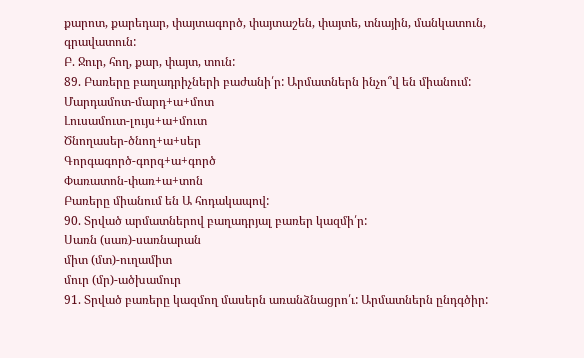քարոտ, քարեդար, փայտագործ, փայտաշեն, փայտե, տնային, մանկատուն, գրավատուն:
Բ. Ջուր, հող, քար, փայտ, տուն:
89. Բառերը բաղադրիչների բաժանի՛ր: Արմատներն ինչո՞վ են միանում:
Մարդամոտ-մարդ+ա+մոտ
Լուսամուտ-լույս+ա+մուտ
Ծնողասեր-ծնող+ա+սեր
Գորգագործ-գորգ+ա+գործ
Փառատոն-փառ+ա+տոն
Բառերը միանում են Ա հոդակապով:
90. Տրված արմատներով բաղադրյալ բառեր կազմի՛ր:
Սառն (սառ)-սառնարան
միտ (մտ)-ուղամիտ
մուր (մր)-ածխամուր
91. Տրված բառերը կազմող մասերն առանձնացրո՛ւ: Արմատներն ընդգծիր: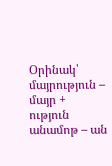Օրինակ՝
մայրություն – մայր + ություն
անամոթ – ան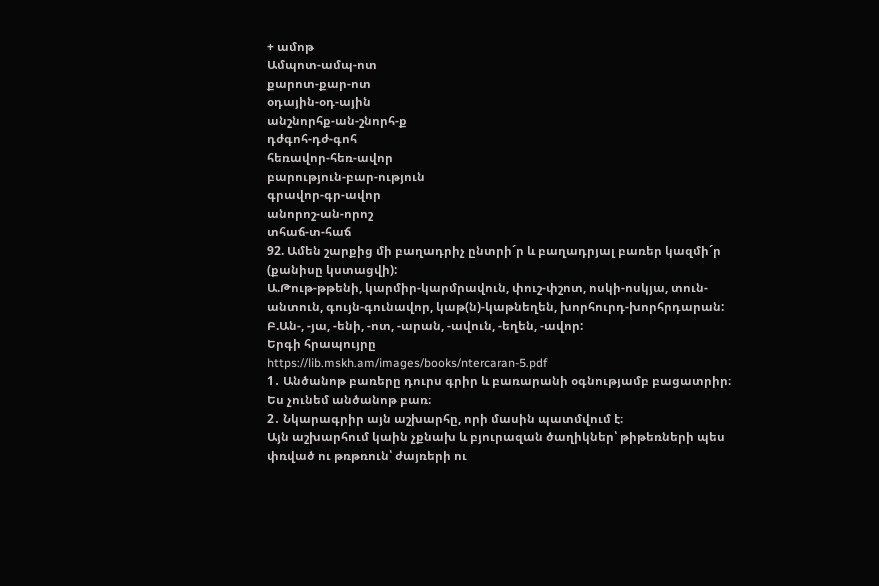+ ամոթ
Ամպոտ-ամպ-ոտ
քարոտ-քար-ոտ
օդային-օդ-ային
անշնորհք-ան-շնորհ-ք
դժգոհ-դժ-գոհ
հեռավոր-հեռ-ավոր
բարություն-բար-ություն
գրավոր-գր-ավոր
անորոշ-ան-որոշ
տհաճ-տ-հաճ
92. Ամեն շարքից մի բաղադրիչ ընտրի´ր և բաղադրյալ բառեր կազմի´ր (քանիսը կստացվի):
Ա.Թութ-թթենի, կարմիր-կարմրավուն, փուշ-փշոտ, ոսկի-ոսկյա, տուն-անտուն, գույն-գունավոր, կաթ(ն)-կաթնեղեն, խորհուրդ-խորհրդարան:
Բ.Ան-, -յա, -ենի, -ոտ, -արան, -ավուն, -եղեն, -ավոր:
Երգի հրապույրը
https://lib.mskh.am/images/books/ntercaran-5.pdf
1․ Անծանոթ բառերը դուրս գրիր և բառարանի օգնությամբ բացատրիր։
Ես չունեմ անծանոթ բառ։
2․ Նկարագրիր այն աշխարհը, որի մասին պատմվում է։
Այն աշխարհում կաին չքնախ և բյուրազան ծաղիկներ՝ թիթեռների պես փռված ու թռթռուն՝ ժայռերի ու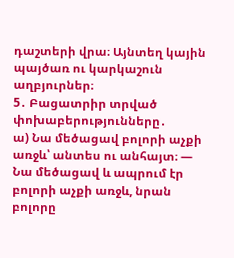դաշտերի վրա։ Այնտեղ կային պայծառ ու կարկաշուն աղբյուրներ։
5․ Բացատրիր տրված փոխաբերությունները․
ա) Նա մեծացավ բոլորի աչքի առջև՝ անտես ու անհայտ։ — Նա մեծացավ և ապրում էր բոլորի աչքի առջև, նրան բոլորը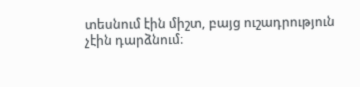տեսնում էին միշտ, բայց ուշադրություն չէին դարձնում։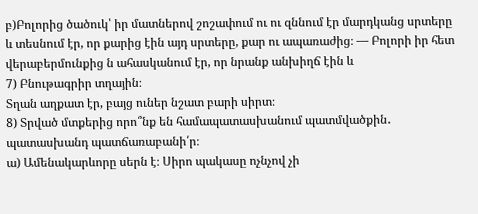բ)Բոլորից ծածուկ՝ իր մատներով շոշափում ու ու զննում էր մարդկանց սրտերը և տեսնում էր, որ քարից էին այդ սրտերը, քար ու ապառաժից։ — Բոլորի իր հետ վերաբերմունքից ն ահասկանում էր, որ նրանք անխիղճ էին և
7) Բնութագրիր տղային։
Տղան աղքատ էր, բայց ուներ նշատ բարի սիրտ։
8) Տրված մտքերից որո՞նք են համապատասխանում պատմվածքին․ պատասխանդ պատճառաբանի՛ր։
ա) Ամենակարևորը սերն է։ Սիրո պակասը ոչնչով չի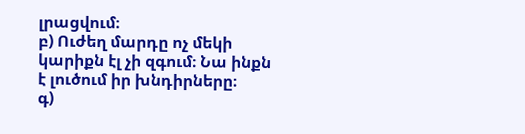լրացվում։
բ) Ուժեղ մարդը ոչ մեկի կարիքն էլ չի զգում։ Նա ինքն է լուծում իր խնդիրները։
գ)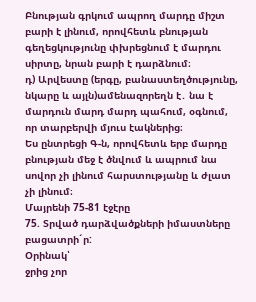Բնության գրկում ապրող մարդը միշտ բարի է լինում, որովհետև բնության գեղեցկությունը փխրեցնում է մարդու սիրտը, նրան բարի է դարձնում։
դ) Արվեստը (երգը, բանաստեղծությունը, նկարը և այլն)ամենազորեղն է․ նա է մարդուն մարդ մարդ պահում, օգնում, որ տարբերվի մյուս էակներից։
Ես ընտրեցի Գ-ն, որովհետև երբ մարդը բնության մեջ է ծնվում և ապրում նա սովոր չի լինում հարստությանը և ժլատ չի լինում։
Մայրենի 75-81 էջէրը
75. Տրված դարձվածքների իմաստները բացատրի´ր:
Օրինակ՝
ջրից չոր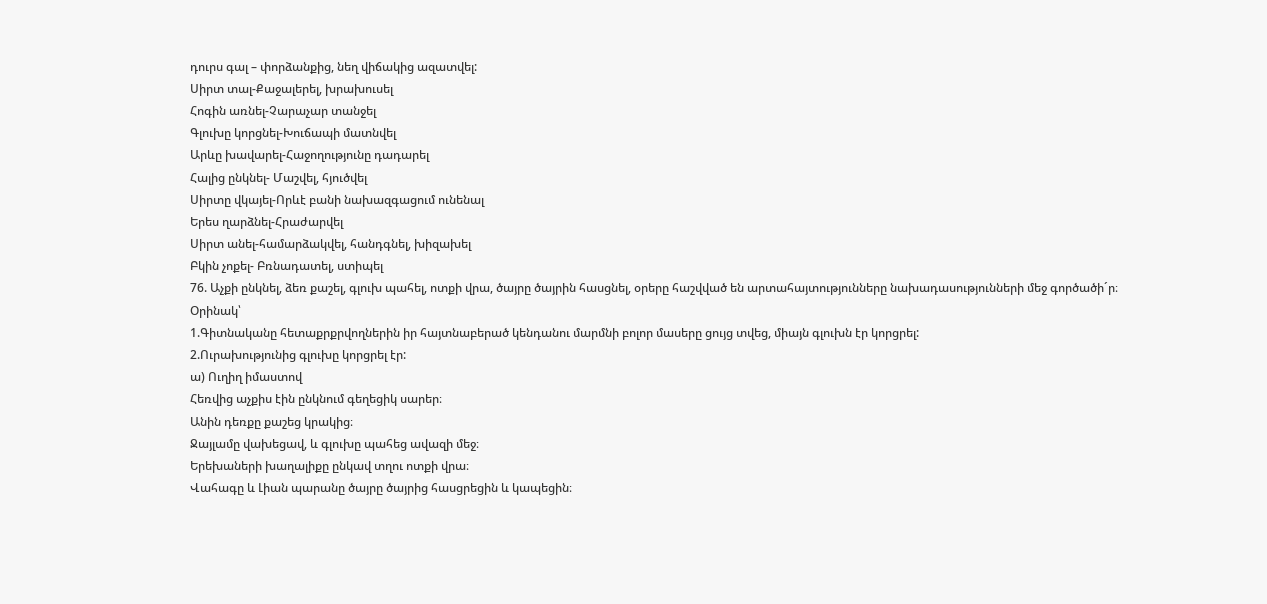դուրս գալ – փորձանքից, նեղ վիճակից ազատվել:
Սիրտ տալ-Քաջալերել, խրախուսել
Հոգին առնել-Չարաչար տանջել
Գլուխը կորցնել-Խուճապի մատնվել
Արևը խավարել-Հաջողությունը դադարել
Հալից ընկնել- Մաշվել, հյուծվել
Սիրտը վկայել-Որևէ բանի նախազգացում ունենալ
Երես ղարձնել-Հրաժարվել
Սիրտ անել-համարձակվել, հանդգնել, խիզախել
Բկին չոքել- Բռնադատել, ստիպել
76. Աչքի ընկնել, ձեռ քաշել, գլուխ պահել, ոտքի վրա, ծայրը ծայրին հասցնել, օրերը հաշվված են արտահայտությունները նախադասությունների մեջ գործածի´ր։
Օրինակ՝
1.Գիտնականը հետաքրքրվողներին իր հայտնաբերած կենդանու մարմնի բոլոր մասերը ցույց տվեց, միայն գլուխն էր կորցրել:
2.Ուրախությունից գլուխը կորցրել էր:
ա) Ուղիղ իմաստով
Հեռվից աչքիս էին ընկնում գեղեցիկ սարեր։
Անին դեռքը քաշեց կրակից։
Ջայլամը վախեցավ, և գլուխը պահեց ավազի մեջ։
Երեխաների խաղալիքը ընկավ տղու ոտքի վրա։
Վահագը և Լիան պարանը ծայրը ծայրից հասցրեցին և կապեցին։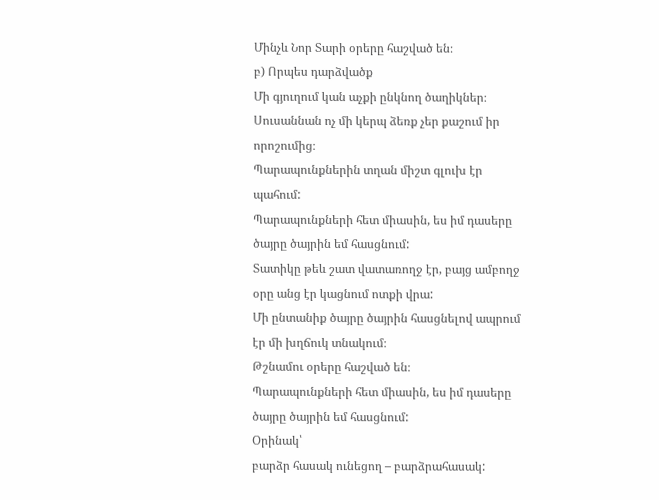Մինչև Նոր Տարի օրերը հաշված են։
բ) Որպես դարձվածք
Մի գյուղում կան աչքի ընկնող ծաղիկներ։
Սուսաննան ոչ մի կերպ ձեռք չեր քաշում իր որոշումից։
Պարապունքներին տղան միշտ գլուխ էր պահում:
Պարապունքների հետ միասին, ես իմ դասերը ծայրը ծայրին եմ հասցնում:
Տատիկը թեև շատ վատառողջ էր, բայց ամբողջ օրը անց էր կացնում ոտքի վրա:
Մի ընտանիք ծայրը ծայրին հասցնելով ապրում էր մի խղճուկ տնակում։
Թշնամու օրերը հաշված են։
Պարապունքների հետ միասին, ես իմ դասերը ծայրը ծայրին եմ հասցնում:
Օրինակ՝
բարձր հասակ ունեցող – բարձրահասակ: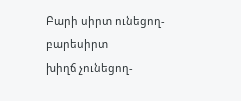Բարի սիրտ ունեցող-բարեսիրտ
խիղճ չունեցող-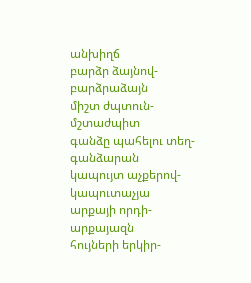անխիղճ
բարձր ձայնով-բարձրաձայն
միշտ ժպտուն-մշտաժպիտ
գանձը պահելու տեղ-գանձարան
կապույտ աչքերով-կապուտաչյա
արքայի որդի-արքայազն
հույների երկիր-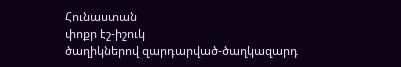Հունաստան
փոքր էշ-իշուկ
ծաղիկներով զարդարված-ծաղկազարդ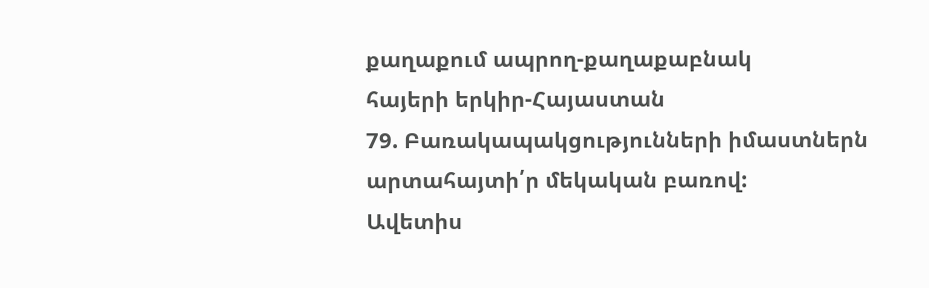քաղաքում ապրող-քաղաքաբնակ
հայերի երկիր-Հայաստան
79. Բառակապակցությունների իմաստներն արտահայտի՛ր մեկական բառով:
Ավետիս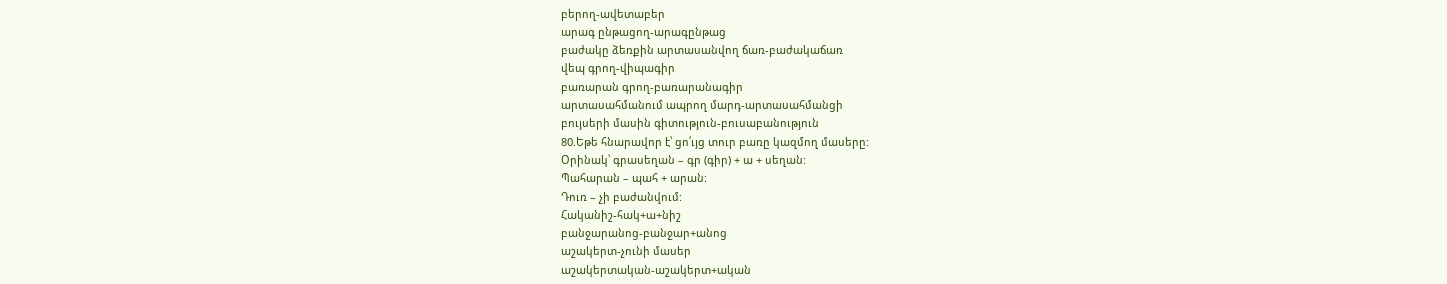բերող-ավետաբեր
արագ ընթացող-արագընթաց
բաժակը ձեռքին արտասանվող ճառ-բաժակաճառ
վեպ գրող-վիպագիր
բառարան գրող-բառարանագիր
արտասահմանում ապրող մարդ-արտասահմանցի
բույսերի մասին գիտություն-բուսաբանություն
80.Եթե հնարավոր է՝ ցո՛ւյց տուր բառը կազմող մասերը:
Օրինակ՝ գրասեղան – գր (գիր) + ա + սեղան:
Պահարան – պահ + արան:
Դուռ – չի բաժանվում:
Հականիշ-հակ+ա+նիշ
բանջարանոց-բանջար+անոց
աշակերտ-չունի մասեր
աշակերտական-աշակերտ+ական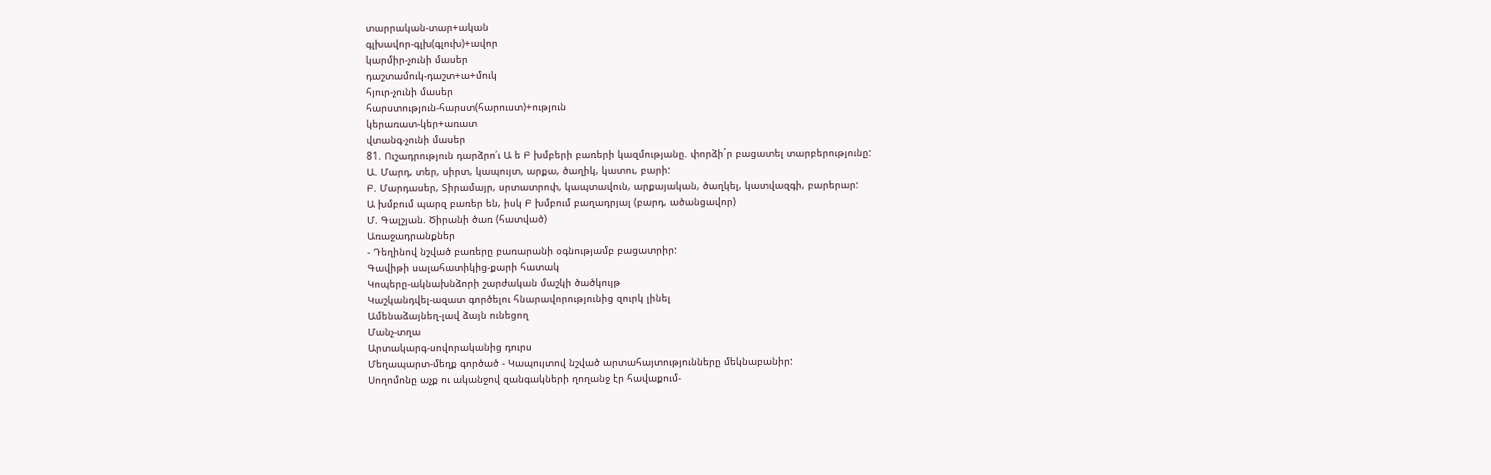տարրական-տար+ական
գլխավոր-գլխ(գլուխ)+ավոր
կարմիր-չունի մասեր
դաշտամուկ-դաշտ+ա+մուկ
հյուր-չունի մասեր
հարստություն-հարստ(հարուստ)+ություն
կերառատ-կեր+առատ
վտանգ-չունի մասեր
81. Ուշադրություն դարձրո՛ւ Ա ե Բ խմբերի բառերի կազմությանը. փորձի´ր բացատել տարբերությունը:
Ա. Մարդ, տեր, սիրտ, կապույտ, արքա, ծաղիկ, կատու, բարի:
Բ. Մարդասեր, Տիրամայր, սրտատրոփ, կապտավուն, արքայական, ծաղկել, կատվազգի, բարերար:
Ա խմբում պարզ բառեր են, իսկ Բ խմբում բաղադրյալ (բարդ, ածանցավոր)
Մ. Գալշյան. Ծիրանի ծառ (հատված)
Առաջադրանքներ
- Դեղինով նշված բառերը բառարանի օգնությամբ բացատրիր:
Գավիթի սալահատիկից-քարի հատակ
Կոպերը-ակնախնձորի շարժական մաշկի ծածկույթ
Կաշկանդվել-ազատ գործելու հնարավորությունից զուրկ լինել
Ամենաձայնեղ-լավ ձայն ունեցող
Մանչ-տղա
Արտակարգ-սովորականից դուրս
Մեղապարտ-մեղք գործած - Կապույտով նշված արտահայտությունները մեկնաբանիր:
Սողոմոնը աչք ու ականջով զանգակների ղողանջ էր հավաքում-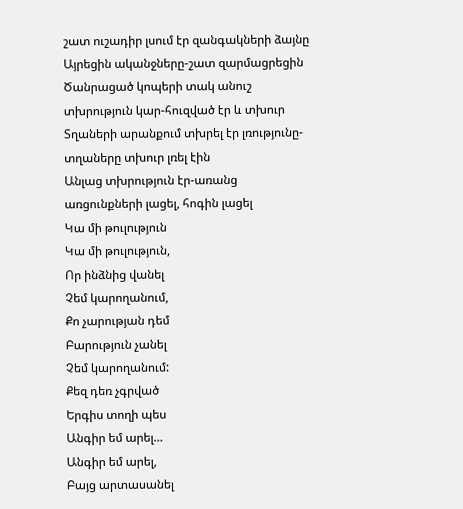շատ ուշադիր լսում էր զանգակների ձայնը
Այրեցին ականջները-շատ զարմացրեցին
Ծանրացած կոպերի տակ անուշ տխրություն կար-հուզված էր և տխուր
Տղաների արանքում տխրել էր լռությունը-տղաները տխուր լռել էին
Անլաց տխրություն էր-առանց առցունքների լացել, հոգին լացել
Կա մի թուլություն
Կա մի թուլություն,
Որ ինձնից վանել
Չեմ կարողանում,
Քո չարության դեմ
Բարություն չանել
Չեմ կարողանում:
Քեզ դեռ չգրված
Երգիս տողի պես
Անգիր եմ արել…
Անգիր եմ արել,
Բայց արտասանել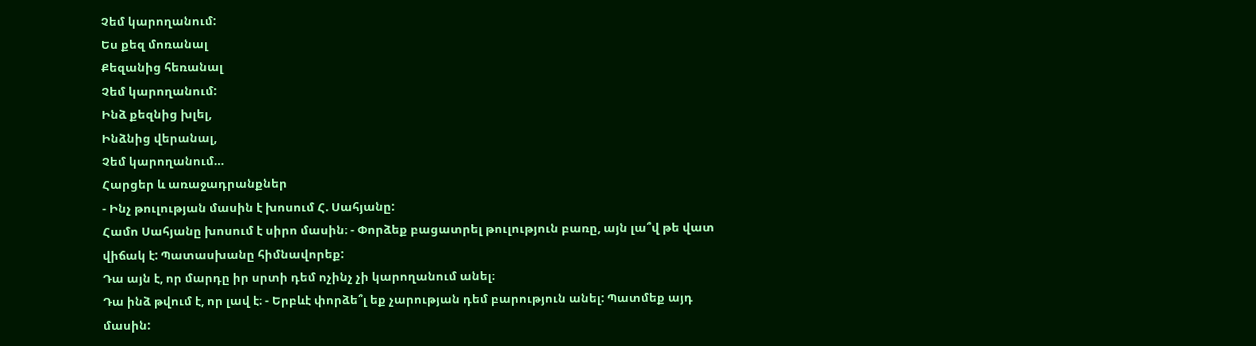Չեմ կարողանում:
Ես քեզ մոռանալ
Քեզանից հեռանալ
Չեմ կարողանում:
Ինձ քեզնից խլել,
Ինձնից վերանալ,
Չեմ կարողանում…
Հարցեր և առաջադրանքներ
- Ինչ թուլության մասին է խոսում Հ. Սահյանը:
Համո Սահյանը խոսում է սիրո մասին։ - Փորձեք բացատրել թուլություն բառը, այն լա՞վ թե վատ վիճակ է: Պատասխանը հիմնավորեք:
Դա այն է, որ մարդը իր սրտի դեմ ոչինչ չի կարողանում անել։
Դա ինձ թվում է, որ լավ է։ - Երբևէ փորձե՞լ եք չարության դեմ բարություն անել: Պատմեք այդ մասին: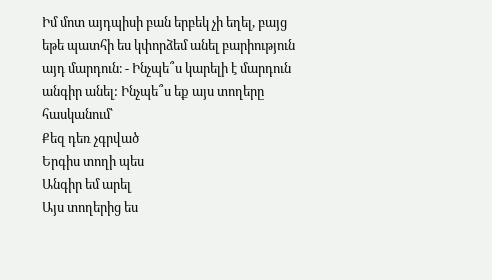Իմ մոտ այդպիսի բան երբեկ չի եղել, բայց եթե պատհի ես կփորձեմ անել բարիություն այդ մարդուն։ - Ինչպե՞ս կարելի է մարդուն անգիր անել: Ինչպե՞ս եք այս տողերը հասկանում՝
Քեզ դեռ չգրված
Երգիս տողի պես
Անգիր եմ արել
Այս տողերից ես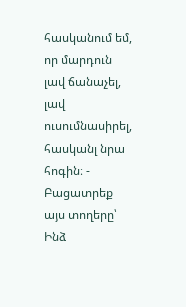հասկանում եմ, որ մարդուն լավ ճանաչել, լավ ուսումնասիրել, հասկանլ նրա հոգին։ - Բացատրեք այս տողերը՝ Ինձ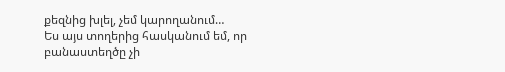քեզնից խլել, չեմ կարողանում…
Ես այս տողերից հասկանում եմ, որ բանաստեղծը չի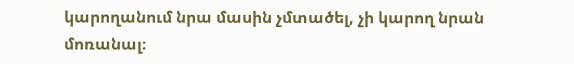կարողանում նրա մասին չմտածել, չի կարող նրան մոռանալ։